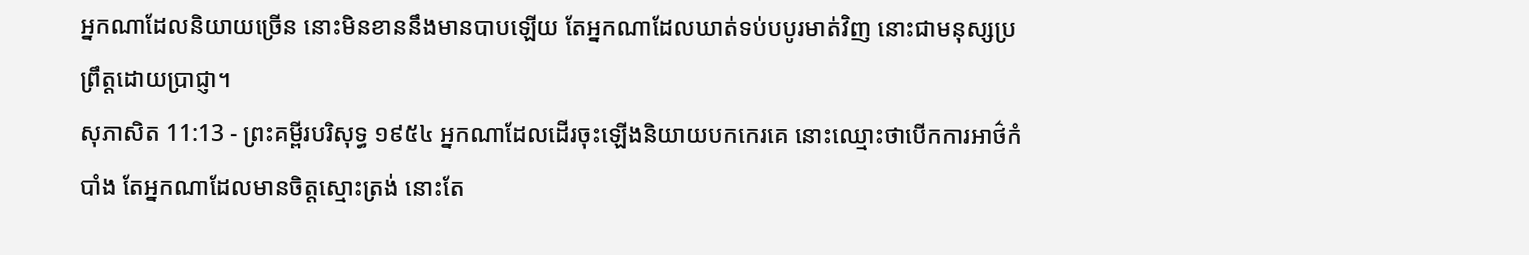អ្នកណាដែលនិយាយច្រើន នោះមិនខាននឹងមានបាបឡើយ តែអ្នកណាដែលឃាត់ទប់បបូរមាត់វិញ នោះជាមនុស្សប្រព្រឹត្តដោយប្រាជ្ញា។
សុភាសិត 11:13 - ព្រះគម្ពីរបរិសុទ្ធ ១៩៥៤ អ្នកណាដែលដើរចុះឡើងនិយាយបកកេរគេ នោះឈ្មោះថាបើកការអាថ៌កំបាំង តែអ្នកណាដែលមានចិត្តស្មោះត្រង់ នោះតែ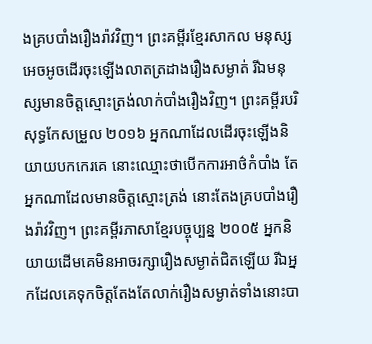ងគ្របបាំងរឿងរ៉ាវវិញ។ ព្រះគម្ពីរខ្មែរសាកល មនុស្សអេចអូចដើរចុះឡើងលាតត្រដាងរឿងសម្ងាត់ រីឯមនុស្សមានចិត្តស្មោះត្រង់លាក់បាំងរឿងវិញ។ ព្រះគម្ពីរបរិសុទ្ធកែសម្រួល ២០១៦ អ្នកណាដែលដើរចុះឡើងនិយាយបកកេរគេ នោះឈ្មោះថាបើកការអាថ៌កំបាំង តែអ្នកណាដែលមានចិត្តស្មោះត្រង់ នោះតែងគ្របបាំងរឿងរ៉ាវវិញ។ ព្រះគម្ពីរភាសាខ្មែរបច្ចុប្បន្ន ២០០៥ អ្នកនិយាយដើមគេមិនអាចរក្សារឿងសម្ងាត់ជិតឡើយ រីឯអ្នកដែលគេទុកចិត្តតែងតែលាក់រឿងសម្ងាត់ទាំងនោះបា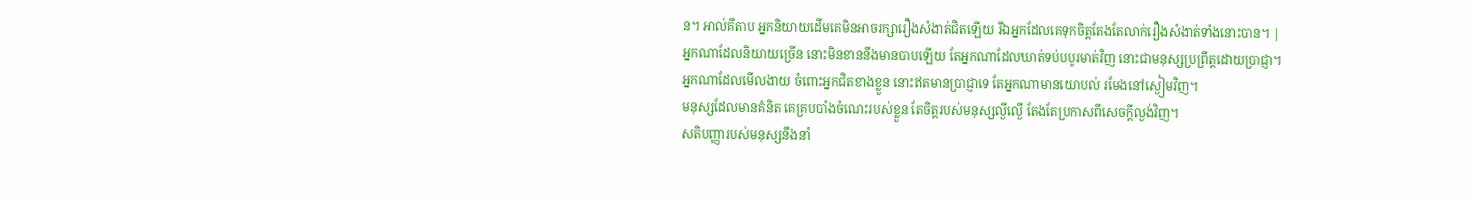ន។ អាល់គីតាប អ្នកនិយាយដើមគេមិនអាចរក្សារឿងសំងាត់ជិតឡើយ រីឯអ្នកដែលគេទុកចិត្តតែងតែលាក់រឿងសំងាត់ទាំងនោះបាន។ |
អ្នកណាដែលនិយាយច្រើន នោះមិនខាននឹងមានបាបឡើយ តែអ្នកណាដែលឃាត់ទប់បបូរមាត់វិញ នោះជាមនុស្សប្រព្រឹត្តដោយប្រាជ្ញា។
អ្នកណាដែលមើលងាយ ចំពោះអ្នកជិតខាងខ្លួន នោះឥតមានប្រាជ្ញាទេ តែអ្នកណាមានយោបល់ រមែងនៅស្ងៀមវិញ។
មនុស្សដែលមានគំនិត គេគ្របបាំងចំណេះរបស់ខ្លួន តែចិត្តរបស់មនុស្សល្ងីល្ងើ តែងតែប្រកាសពីសេចក្ដីល្ងង់វិញ។
សតិបញ្ញារបស់មនុស្សនឹងនាំ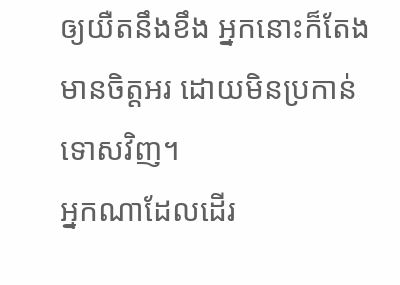ឲ្យយឺតនឹងខឹង អ្នកនោះក៏តែងមានចិត្តអរ ដោយមិនប្រកាន់ទោសវិញ។
អ្នកណាដែលដើរ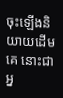ចុះឡើងនិយាយដើមគេ នោះជាអ្ន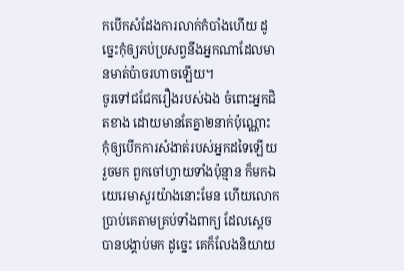កបើកសំដែងការលាក់កំបាំងហើយ ដូច្នេះកុំឲ្យភប់ប្រសព្វនឹងអ្នកណាដែលមានមាត់ប៉ាចរហាចឡើយ។
ចូរទៅជជែករឿងរបស់ឯង ចំពោះអ្នកជិតខាង ដោយមានតែគ្នា២នាក់ប៉ុណ្ណោះ កុំឲ្យបើកការសំងាត់របស់អ្នកដទៃឡើយ
រួចមក ពួកចៅហ្វាយទាំងប៉ុន្មាន ក៏មកឯយេរេមាសួរយ៉ាងនោះមែន ហើយលោកប្រាប់គេតាមគ្រប់ទាំងពាក្យ ដែលស្តេចបានបង្គាប់មក ដូច្នេះ គេក៏លែងនិយាយ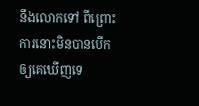នឹងលោកទៅ ពីព្រោះការនោះមិនបានបើកឲ្យគេឃើញទេ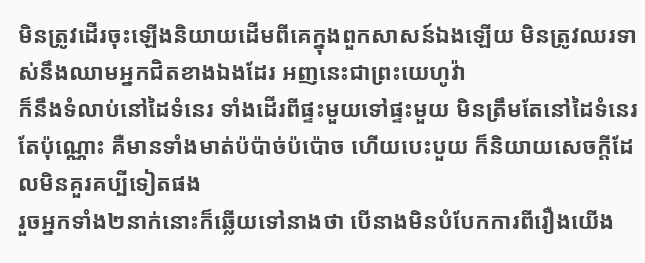មិនត្រូវដើរចុះឡើងនិយាយដើមពីគេក្នុងពួកសាសន៍ឯងឡើយ មិនត្រូវឈរទាស់នឹងឈាមអ្នកជិតខាងឯងដែរ អញនេះជាព្រះយេហូវ៉ា
ក៏នឹងទំលាប់នៅដៃទំនេរ ទាំងដើរពីផ្ទះមួយទៅផ្ទះមួយ មិនត្រឹមតែនៅដៃទំនេរតែប៉ុណ្ណោះ គឺមានទាំងមាត់ប៉ប៉ាច់ប៉ប៉ោច ហើយបេះបួយ ក៏និយាយសេចក្ដីដែលមិនគួរគប្បីទៀតផង
រួចអ្នកទាំង២នាក់នោះក៏ឆ្លើយទៅនាងថា បើនាងមិនបំបែកការពីរឿងយើង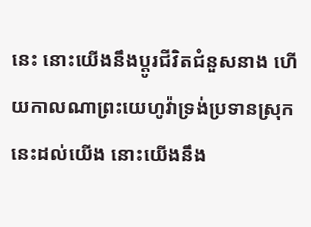នេះ នោះយើងនឹងប្តូរជីវិតជំនួសនាង ហើយកាលណាព្រះយេហូវ៉ាទ្រង់ប្រទានស្រុកនេះដល់យើង នោះយើងនឹង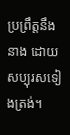ប្រព្រឹត្តនឹងនាង ដោយសប្បុរសទៀងត្រង់។